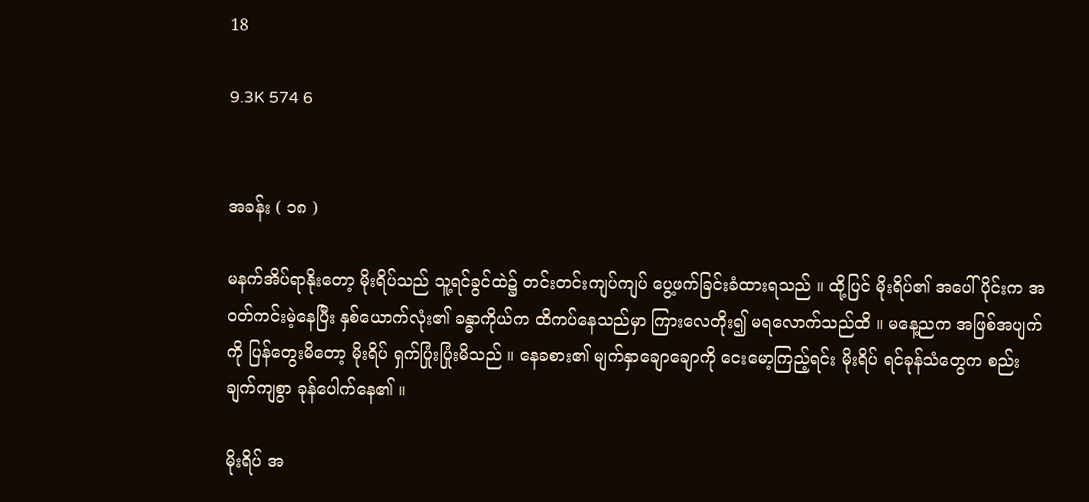18

9.3K 574 6


အခန်း ( ၁၈ )

မနက်အိပ်ရာနိုးတော့ မိုးရိပ်သည် သူ့ရင်ခွင်ထဲ၌ တင်းတင်းကျပ်ကျပ် ပွေ့ဖက်ခြင်းခံထားရသည် ။ ထို့ပြင် မိုးရိပ်၏ အပေါ်ပိုင်းက အဝတ်ကင်းမဲ့နေပြီး နှစ်ယောက်လုံး၏ ခန္ဓာကိုယ်က ထိကပ်နေသည်မှာ ကြားလေတိုး၍ မရလောက်သည်ထိ ။ မနေ့ညက အဖြစ်အပျက်ကို ပြန်တွေးမိတော့ မိုးရိပ် ရှက်ပြုံးပြုံးမိသည် ။ နေခစား၏ မျက်နှာချောချောကို ငေးမော့ကြည့်ရင်း မိုးရိပ် ရင်ခုန်သံတွေက စည်းချက်ကျစွာ ခုန်ပေါက်နေ၏ ။

မိုးရိပ် အ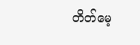တိတ်မေ့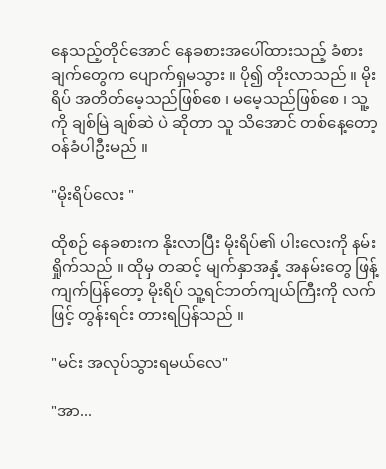နေသည့်တိုင်အောင် နေခစားအပေါ်ထားသည့် ခံစားချက်တွေက ပျောက်ရှမသွား ။ ပို၍ တိုးလာသည် ။ မိုးရိပ် အတိတ်မေ့သည်ဖြစ်စေ ၊ မမေ့သည်ဖြစ်စေ ၊ သူ့ကို ချစ်မြဲ ချစ်ဆဲ ပဲ ဆိုတာ သူ သိအောင် တစ်နေ့တော့ ဝန်ခံပါဦးမည် ။

"မိုးရိပ်လေး "

ထိုစဉ် နေခစားက နိုးလာပြီး မိုးရိပ်၏ ပါးလေးကို နမ်းရှိုက်သည် ။ ထိုမှ တဆင့် မျက်နှာအနှံ့ အနမ်းတွေ ဖြန့်ကျက်ပြန်တော့ မိုးရိပ် သူ့ရင်ဘတ်ကျယ်ကြီးကို လက်ဖြင့် တွန်းရင်း တားရပြန်သည် ။

"မင်း အလုပ်သွားရမယ်လေ"

"အာ...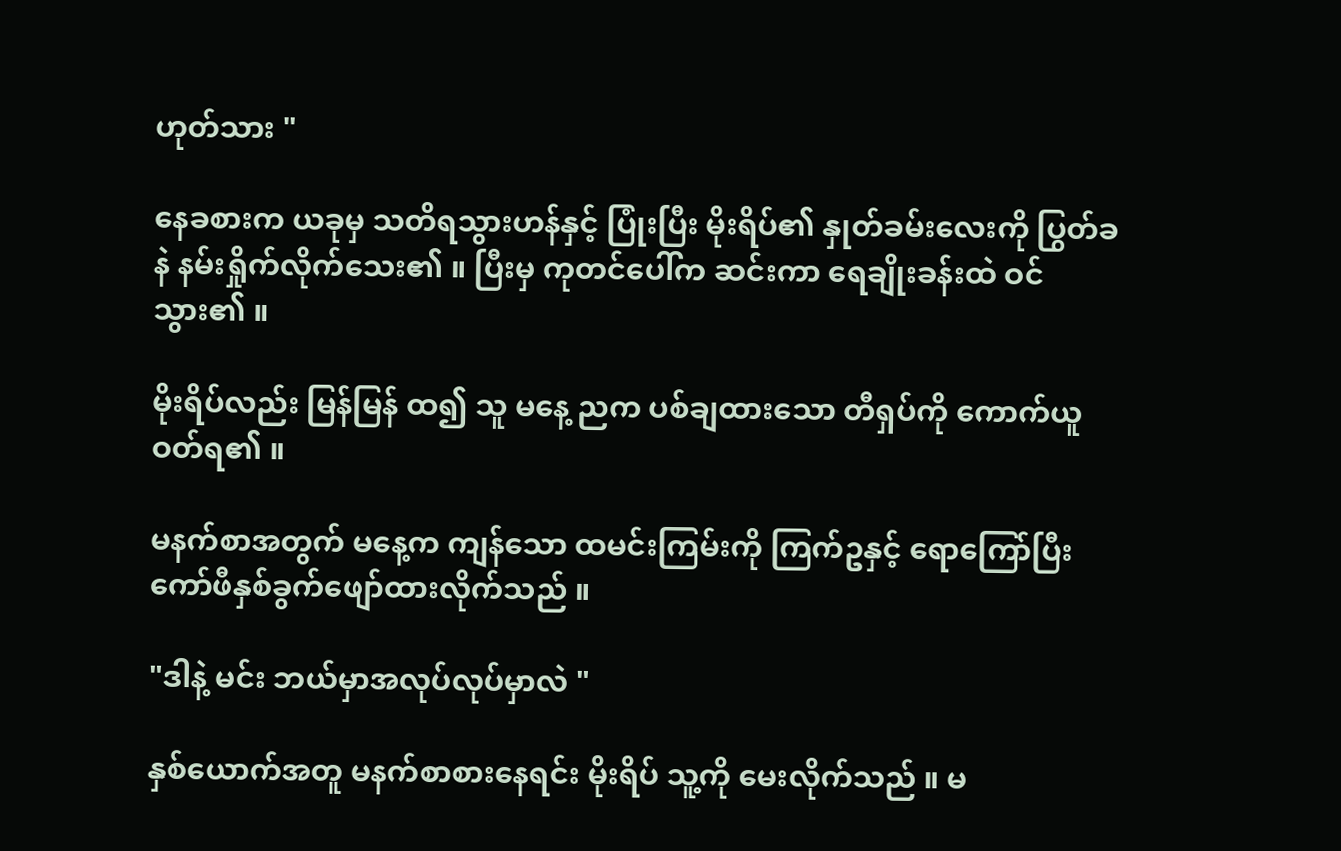ဟုတ်သား "

နေခစားက ယခုမှ သတိရသွားဟန်နှင့် ပြုံးပြီး မိုးရိပ်၏ နှုတ်ခမ်းလေးကို ပြွတ်ခနဲ နမ်းရှိုက်လိုက်သေး၏ ။ ပြီးမှ ကုတင်ပေါ်က ဆင်းကာ ရေချိုးခန်းထဲ ဝင်သွား၏ ။

မိုးရိပ်လည်း မြန်မြန် ထ၍ သူ မနေ့ ညက ပစ်ချထားသော တီရှပ်ကို ကောက်ယူဝတ်ရ၏ ။

မနက်စာအတွက် မနေ့က ကျန်သော ထမင်းကြမ်းကို ကြက်ဥနှင့် ရောကြော်ပြီး ကော်ဖီနှစ်ခွက်ဖျော်ထားလိုက်သည် ။

"ဒါနဲ့ မင်း ဘယ်မှာအလုပ်လုပ်မှာလဲ "

နှစ်ယောက်အတူ မနက်စာစားနေရင်း မိုးရိပ် သူ့ကို မေးလိုက်သည် ။ မ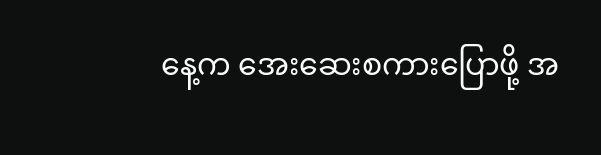နေ့က အေးဆေးစကားပြောဖို့ အ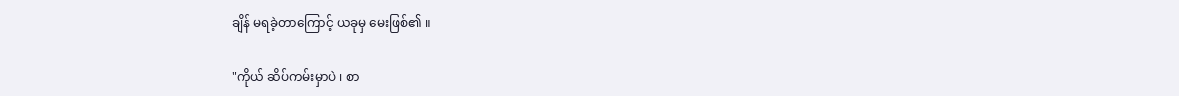ချိန် မရခဲ့တာကြောင့် ယခုမှ မေးဖြစ်၏ ။

"ကိုယ် ဆိပ်ကမ်းမှာပဲ ၊ စာ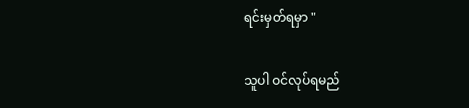ရင်းမှတ်ရမှာ "

သူပါ ဝင်လုပ်ရမည်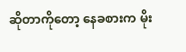ဆိုတာကိုတော့ နေခစားက မိုး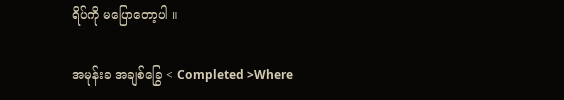ရိပ်ကို မပြောတော့ပါ ။

အမုန်းခ အချစ်ခြွေ < Completed >Where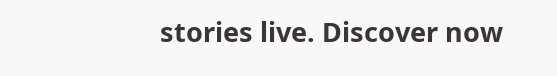stories live. Discover now